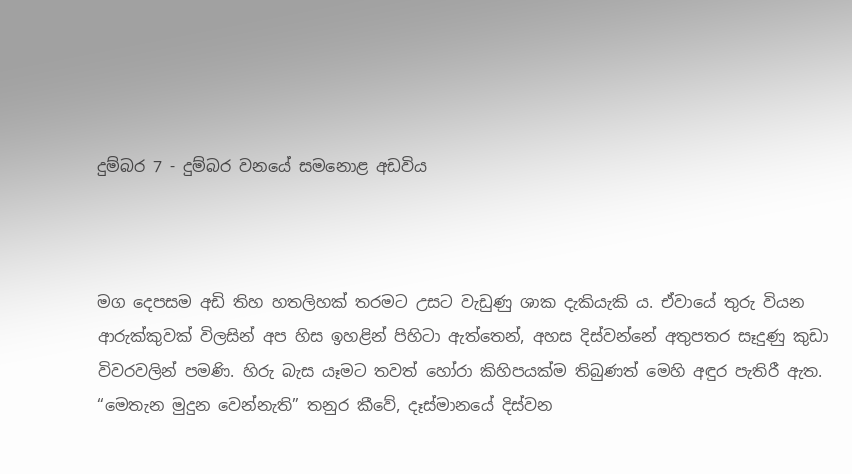දුම්බර 7 - දුම්බර වනයේ සමනොළ අඩවිය



මග දෙපසම අඩි තිහ හතලිහක් තරමට උසට වැඩුණු ශාක දැකියැකි ය. ඒවායේ තුරු වියන ආරුක්කුවක් විලසින් අප හිස ඉහළින් පිහිටා ඇත්තෙන්, අහස දිස්වන්නේ අතුපතර සෑදුණු කුඩා විවරවලින් පමණි. හිරු බැස යෑමට තවත් හෝරා කිහිපයක්ම තිබුණත් මෙහි අඳුර පැතිරී ඇත. “මෙතැන මුදුන වෙන්නැති” තනුර කීවේ, දෑස්මානයේ දිස්වන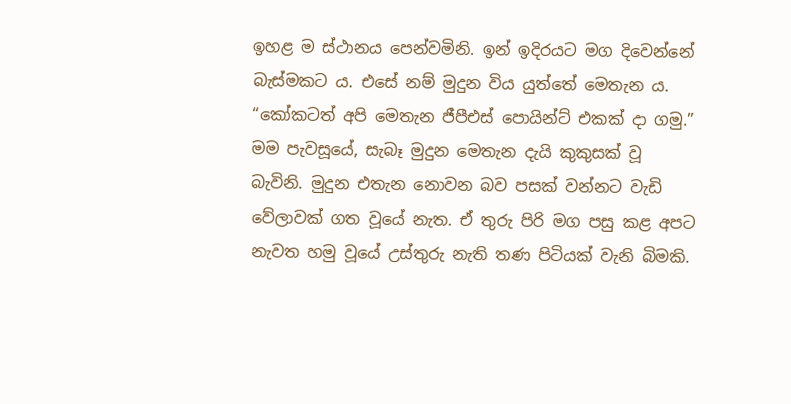ඉහළ ම ස්ථානය පෙන්වමිනි. ඉන් ඉදිරයට මග දිවෙන්නේ බැස්මකට ය. එසේ නම් මුදුන විය යුත්තේ මෙතැන ය. “කෝකටත් අපි මෙතැන ජීපීඑස් පොයින්ට් එකක් දා ගමු.” මම පැවසූයේ, සැබෑ මුදුන මෙතැන දැයි කුකුසක් වූ බැවිනි. මුදුන එතැන නොවන බව පසක් වන්නට වැඩි වේලාවක් ගත වූයේ නැත. ඒ තුරු පිරි මග පසු කළ අපට නැවත හමු වූයේ උස්තුරු නැති තණ පිටියක් වැනි බිමකි.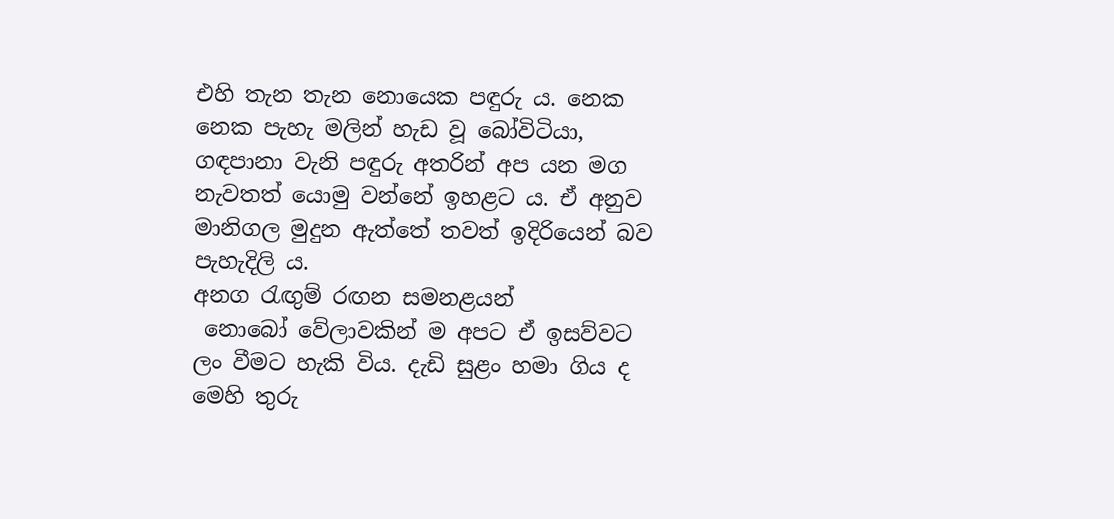එහි තැන තැන නොයෙක පඳුරු ය. නෙක නෙක පැහැ මලින් හැඩ වූ බෝවිටියා, ගඳපානා වැනි පඳුරු අතරින් අප යන මග නැවතත් යොමු වන්නේ ඉහළට ය. ඒ අනුව මානිගල මුදුන ඇත්තේ තවත් ඉදිරියෙන් බව පැහැදිලි ය.
අනග රැඟුම් රඟන සමනළයන්
 නොබෝ වේලාවකින් ම අපට ඒ ඉසව්වට ලං වීමට හැකි විය. දැඩි සුළං හමා ගිය ද මෙහි තුරු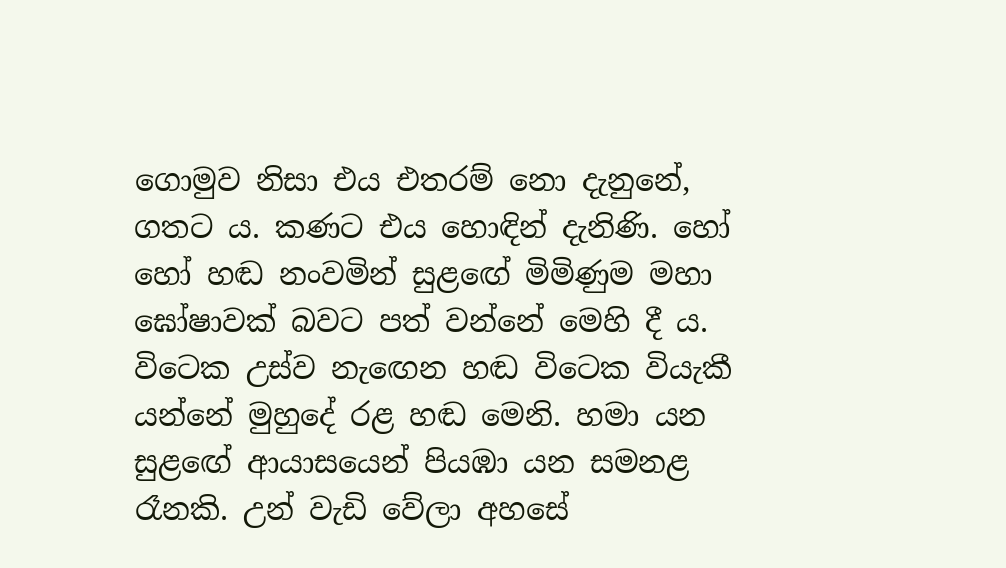ගොමුව නිසා එය එතරම් නො දැනුනේ, ගතට ය. කණට එය හොඳින් දැනිණි. හෝ හෝ හඬ නංවමින් සුළ‍‍ඟේ මිමිණුම මහා ඝෝෂාවක් බවට පත් වන්නේ මෙහි දී ය. විටෙක උස්ව නැ‍‍‍ඟෙන හඬ විටෙක වියැකී යන්නේ මුහුදේ රළ හඬ මෙනි. හමා යන සුළ‍ඟේ ආයාසයෙන් පියඹා යන සමනළ රෑනකි. උන් වැඩි වේලා අහසේ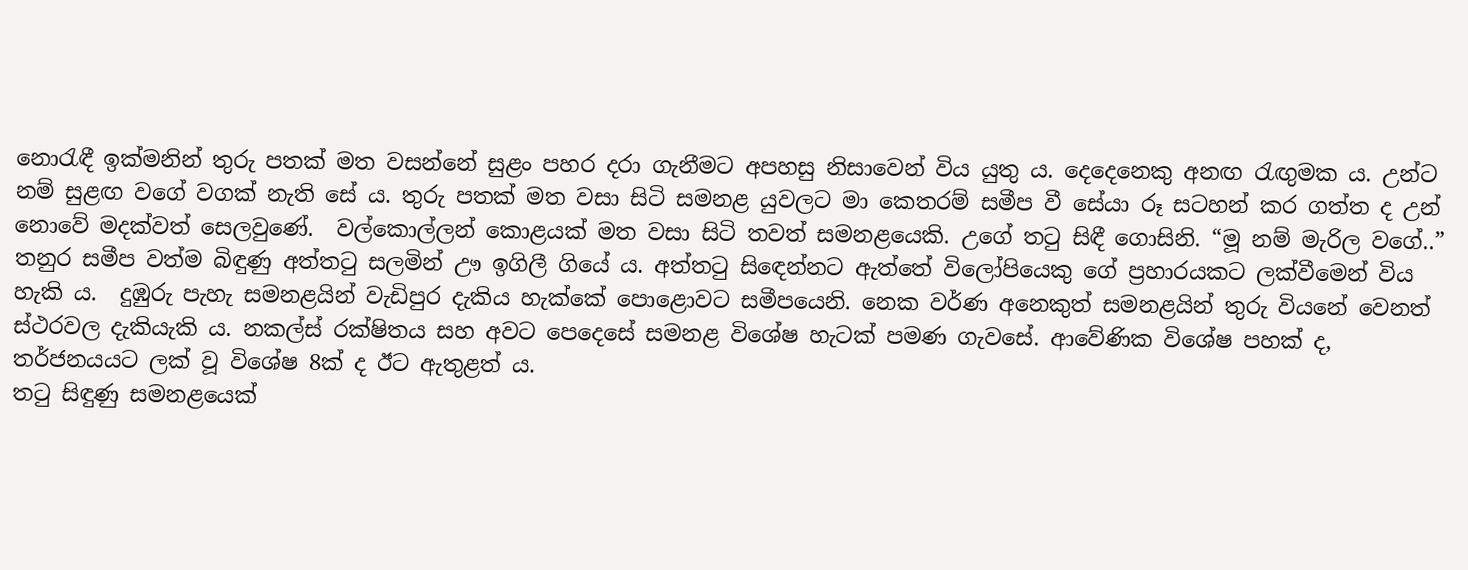නොරැඳී ඉක්මනින් තුරු පතක් මත වසන්නේ සුළං පහර දරා ගැනීමට අපහසු නිසාවෙන් විය යුතු ය. දෙදෙනෙකු අනඟ රැඟුමක ය. උන්ට නම් සුළඟ වගේ වගක් නැති සේ ය. තුරු පතක් මත වසා සිටි සමනළ යුවලට මා කෙතරම් සමීප වී සේයා රූ සටහන් කර ගත්ත ද උන් නොවේ මදක්වත් සෙලවුණේ.  වල්කොල්ලන් කොළයක් මත වසා සිටි තවත් සමනළයෙකි. උගේ තටු සිඳී ගොසිනි. “මූ නම් මැරිල වගේ..” තනුර සමීප වත්ම බිඳුණු අත්තටු සලමින් ඌ ඉගිලී ගියේ ය. අත්තටු සි‍‍ඳෙන්නට ඇත්තේ විලෝපියෙකු ගේ ප්‍රහාරයකට ලක්වීමෙන් විය හැකි ය.  දුඹුරු පැහැ සමනළයින් වැඩිපුර දැකිය හැක්කේ පොළොවට සමීපයෙනි. නෙක වර්ණ අනෙකුත් සමනළයින් තුරු වියනේ වෙනත් ස්ථරවල දැකියැකි ය. නකල්ස් රක්ෂිතය සහ අවට පෙදෙසේ සමනළ විශේෂ හැටක් පමණ ගැවසේ. ආවේණික විශේෂ පහක් ද, තර්ජනයයට ලක් වූ විශේෂ 8ක් ද ඊට ඇතුළත් ය.
තටු සිඳුණු සමනළයෙක්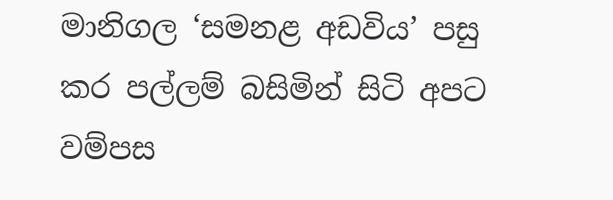මානිගල ‘සමනළ අඩවිය’ පසු කර පල්ලම් බසිමින් සිටි අපට වම්පස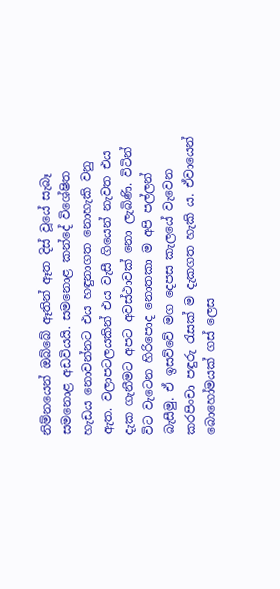නිම්නයෙන් ඔබ්බේ ඈතින් ඈත දිස් වූයේ සැබෑ සමනොළ අඩවියයි. සමනොළ කන්දේ විශේෂිත හැඩය නොවන්නට එය හඳුනාගත නොහැකි වනු ඇත. වලාපටලයකින් එය වැසී ගියෙන් නැවත එය දැක ගැනීමට අපට අවස්ථාවක් නො ලැබිණි. විටින් විට වැටෙන හිරිපොද නොතකා ම අපි පල්ලන් බැසීමු. ඒ ඉසව්වේ මග දෙපස කැලයේ වැවෙන කරපිංචා පඳුරු රැසක් ම දැකගත හැකි ය. ඒවායෙන් බොහෝමයක් ගස් ලෙස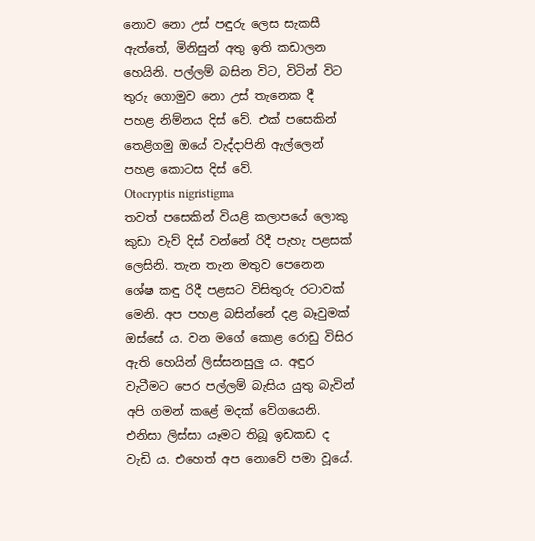නොව නො උස් පඳුරු ලෙස සැකසී ඇත්තේ, මිනිසුන් අතු ඉති කඩාලන හෙයිනි. පල්ලම් බසින විට, විටින් විට තුරු ගොමුව නො උස් තැනෙක දී  පහළ නිම්නය දිස් වේ. එක් පසෙකින් තෙළිගමු ඔයේ වැද්දාපිනි ඇල්ලෙන් පහළ කොටස දිස් වේ.
Otocryptis nigristigma
තවත් පසෙකින් වියළි කලාපයේ ලොකු කුඩා වැව් දිස් වන්නේ රිදී පැහැ පළසක් ලෙසිනි. තැන තැන මතුව පෙනෙන ශේෂ කඳු රිදී පළසට විසිතුරු රටාවක් මෙනි. අප පහළ බසින්නේ දළ බෑවුමක් ඔස්සේ ය. වන මගේ කොළ රොඩු විසිර ඇති හෙයින් ලිස්සනසුලු ය. අඳුර වැටීමට පෙර පල්ලම් බැසිය යුතු බැවින් අපි ගමන් කළේ මදක් වේගයෙනි. එනිසා ලිස්සා යෑමට තිබූ ඉඩකඩ ද වැඩි ය. එහෙත් අප නොවේ පමා වූයේ.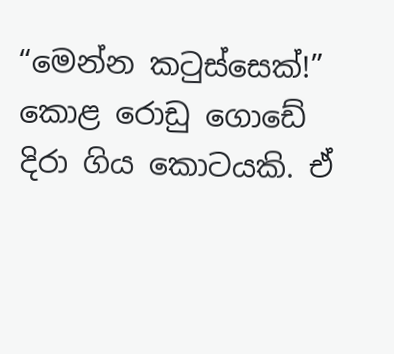“මෙන්න කටුස්සෙක්!” කොළ රොඩු ගොඩේ දිරා ගිය කොටයකි. ඒ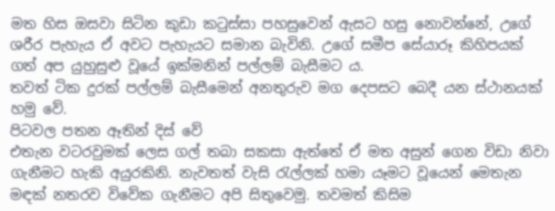මත හිස ඔසවා සිටින කුඩා කටුස්සා පහසුවෙන් ඇසට හසු නොවන්නේ, උගේ ශරීර පැහැය ඒ අවට පැහැයට සමාන බැවිනි. උගේ සමීප සේයාරූ කිහිපයක් ගත් අප යුහුසුළු වූයේ ඉක්මනින් පල්ලම් බැසීමට ය.
තවත් ටික දුරක් පල්ලම් බැසීමෙන් අනතුරුව මග දෙපසට බෙදී යන ස්ථානයක් හමු වේ.
පිටවල පතන ඈතින් දිස් වේ
එතැන වටරවුමක් ලෙස ගල් තබා සකසා ඇත්තේ ඒ මත අසුන් ගෙන විඩා නිවා ගැනීමට හැකි අයුරකිනි. නැවතත් වැසි රැල්ලක් හමා යෑමට වූයෙන් මෙතැන මඳක් නතරව විවේක ගැනීමට අපි සිතුවෙමු. තවමත් කිසිම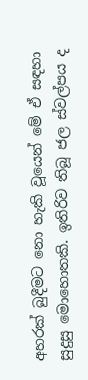අහරක් බුදීමට නො හැකි වූයෙන් මේ ඒ සඳහා සුදුසු මොහොතකි. ඉතිරිව තිබූ ජල ස්වල්පය ද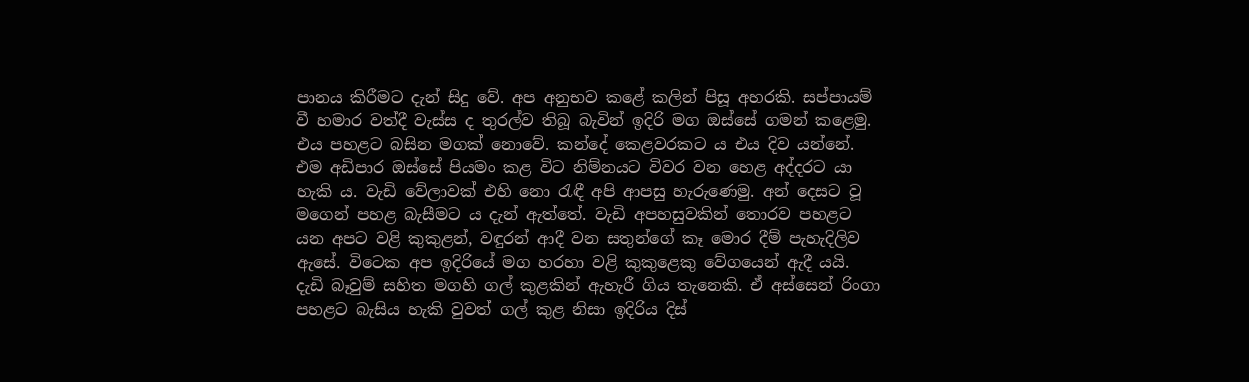පානය කිරීමට දැන් සිදු වේ. අප අනුභව කළේ කලින් පිසූ අහරකි. සප්පායම් වී හමාර වත්දී වැස්ස ද තුරල්ව තිබූ බැවින් ඉදිරි මග ඔස්සේ ගමන් කළෙමු. එය පහළට බසින මගක් නොවේ. කන්දේ කෙළවරකට ය එය දිව යන්නේ. එම අඩිපාර ඔස්සේ පියමං කළ විට නිම්නයට විවර වන හෙළ අද්දරට යා හැකි ය. වැඩි වේලාවක් එහි නො රැඳී අපි ආපසු හැරුණෙමු. අන් දෙසට වූ මගෙන් පහළ බැසීමට ය දැන් ඇත්තේ. වැඩි අපහසුවකින් තොරව පහළට යන අපට වළි කුකුළන්, වඳුරන් ආදී වන සතුන්ගේ කෑ මොර දීම් පැහැදිලිව ඇසේ. විටෙක අප ඉදිරියේ මග හරහා වළි කුකුළෙකු වේගයෙන් ඇදී යයි. දැඩි බෑවුම් සහිත මගහි ගල් කුළකින් ඇහැරී ගිය තැනෙකි. ඒ අස්සෙන් රිංගා පහළට බැසිය හැකි වුවත් ගල් කුළ නිසා ඉදිරිය දිස්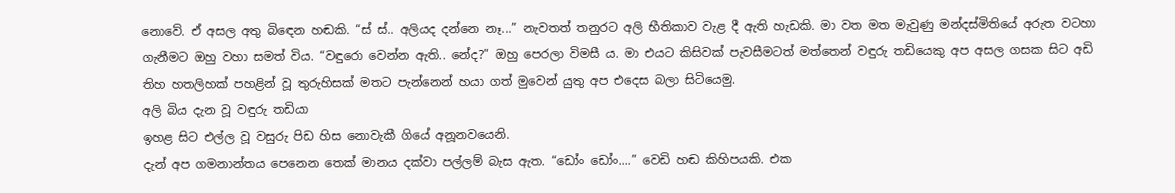නොවේ. ඒ අසල අතු බිඳෙන හඬකි. “ස් ස්.. අලියද දන්නෙ නෑ...” නැවතත් තනුරට අලි භීතිකාව වැළ දී ඇති හැඩකි. මා වත මත මැවුණු මන්දස්මිතියේ අරුත වටහා ගැනීමට ඔහු වහා සමත් විය. “වඳුරො වෙන්න ඇති.. නේද?” ඔහු පෙරලා විමසී ය. මා එයට කිසිවක් පැවසීමටත් මත්තෙන් වඳුරු තඩියෙකු අප අසල ගසක සිට අඩි තිහ හතලිහක් පහළින් වූ තුරුහිසක් මතට පැන්නෙන් හයා ගත් මුවෙන් යුතු අප එදෙස බලා සිටියෙමු.
අලි බිය දැන වූ වඳුරු තඩියා
ඉහළ සිට එල්ල වූ වසුරු පිඩ හිස නොවැකී ගියේ අනූනවයෙනි.
දැන් අප ගමනාන්තය පෙනෙන තෙක් මානය දක්වා පල්ලම් බැස ඇත. “ඩෝං ඩෝං....” වෙඩි හඬ කිහිපයකි. එක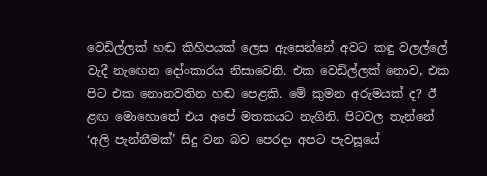වෙඩිල්ලක් හඬ කිහිපයක් ලෙස ඇසෙන්නේ අවට කඳු වලල්ලේ වැදී නැ‍ඟෙන දෝංකාරය නිසාවෙනි. එක වෙඩිල්ලක් නොව, එක පිට එක නොනවතින හඬ පෙළකි. මේ කුමන අරුමයක් ද? ඊ ළඟ මොහොතේ එය අපේ මතකයට නැගිනි. පිටවල තැන්නේ ‘අලි පැන්නීමක්’ සිදු වන බව පෙරදා අපට පැවසූයේ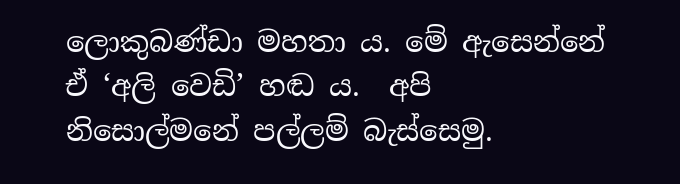ලොකුබණ්ඩා මහතා ය. මේ ඇසෙන්නේ ඒ ‘අලි වෙඩි’ හඬ ය.  අපි නිසොල්මනේ පල්ලම් බැස්සෙමු.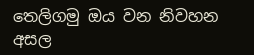තෙලිගමු ඔය වන නිවහන අසල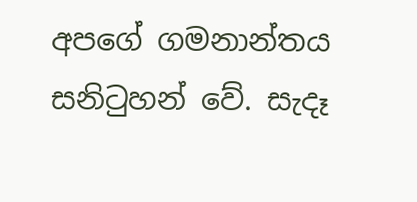අපගේ ගමනාන්තය සනිටුහන් වේ. සැදෑ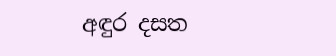අඳුර දසත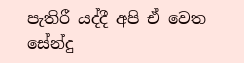පැතිරී යද්දී අපි ඒ වෙත සේන්දු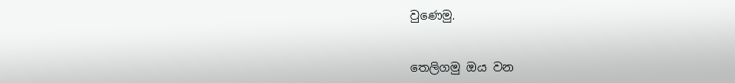වුණෙමු.


තෙලිගමු ඔය වන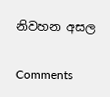නිවහන අසල

Comments